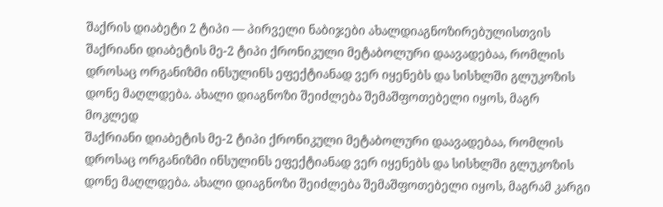შაქრის დიაბეტი 2 ტიპი — პირველი ნაბიჯები ახალდიაგნოზირებულისთვის
შაქრიანი დიაბეტის მე-2 ტიპი ქრონიკული მეტაბოლური დაავადებაა, რომლის დროსაც ორგანიზმი ინსულინს ეფექტიანად ვერ იყენებს და სისხლში გლუკოზის დონე მაღლდება. ახალი დიაგნოზი შეიძლება შემაშფოთებელი იყოს, მაგრ
მოკლედ
შაქრიანი დიაბეტის მე-2 ტიპი ქრონიკული მეტაბოლური დაავადებაა, რომლის დროსაც ორგანიზმი ინსულინს ეფექტიანად ვერ იყენებს და სისხლში გლუკოზის დონე მაღლდება. ახალი დიაგნოზი შეიძლება შემაშფოთებელი იყოს, მაგრამ კარგი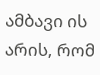ამბავი ის არის, რომ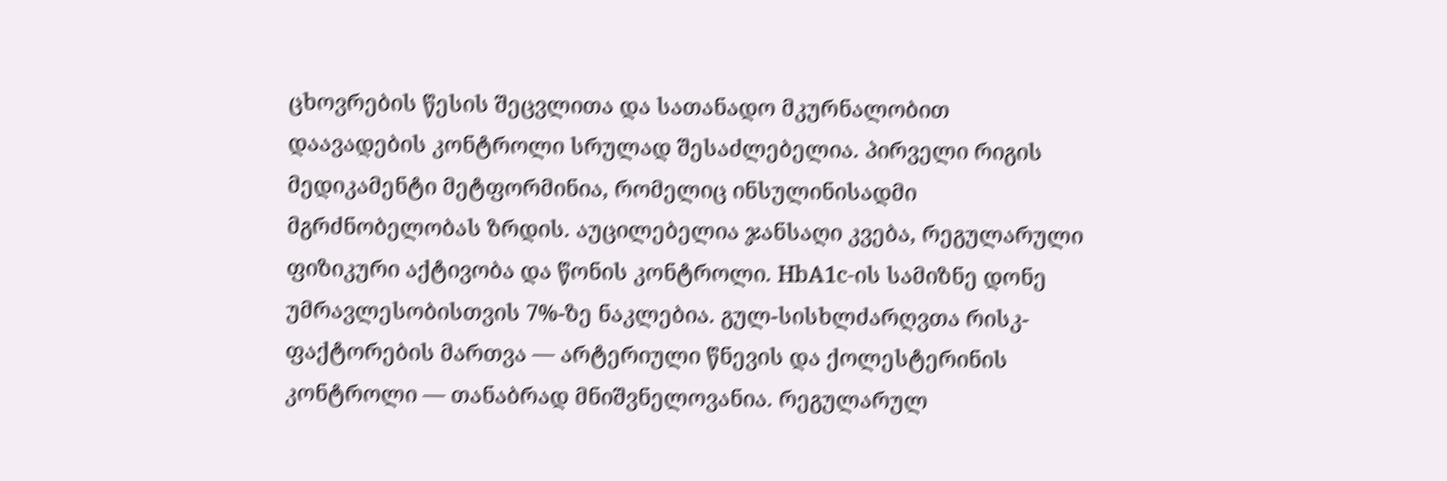ცხოვრების წესის შეცვლითა და სათანადო მკურნალობით დაავადების კონტროლი სრულად შესაძლებელია. პირველი რიგის მედიკამენტი მეტფორმინია, რომელიც ინსულინისადმი მგრძნობელობას ზრდის. აუცილებელია ჯანსაღი კვება, რეგულარული ფიზიკური აქტივობა და წონის კონტროლი. HbA1c-ის სამიზნე დონე უმრავლესობისთვის 7%-ზე ნაკლებია. გულ-სისხლძარღვთა რისკ-ფაქტორების მართვა — არტერიული წნევის და ქოლესტერინის კონტროლი — თანაბრად მნიშვნელოვანია. რეგულარულ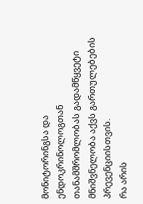მონიტორინგსა და ენდოკრინოლოგთან თანამშრომლობას გადამწყვეტი მნიშვნელობა აქვს გართულებების პრევენციისთვის.
რა არის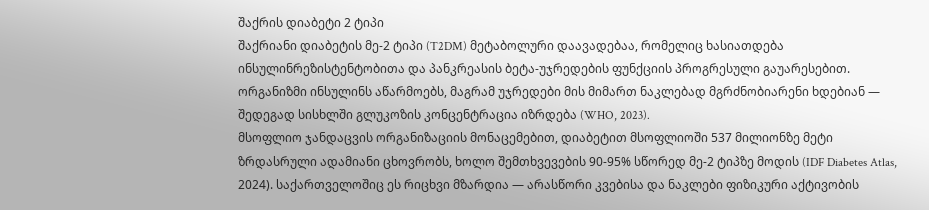შაქრის დიაბეტი 2 ტიპი
შაქრიანი დიაბეტის მე-2 ტიპი (T2DM) მეტაბოლური დაავადებაა, რომელიც ხასიათდება ინსულინრეზისტენტობითა და პანკრეასის ბეტა-უჯრედების ფუნქციის პროგრესული გაუარესებით. ორგანიზმი ინსულინს აწარმოებს, მაგრამ უჯრედები მის მიმართ ნაკლებად მგრძნობიარენი ხდებიან — შედეგად სისხლში გლუკოზის კონცენტრაცია იზრდება (WHO, 2023).
მსოფლიო ჯანდაცვის ორგანიზაციის მონაცემებით, დიაბეტით მსოფლიოში 537 მილიონზე მეტი ზრდასრული ადამიანი ცხოვრობს, ხოლო შემთხვევების 90-95% სწორედ მე-2 ტიპზე მოდის (IDF Diabetes Atlas, 2024). საქართველოშიც ეს რიცხვი მზარდია — არასწორი კვებისა და ნაკლები ფიზიკური აქტივობის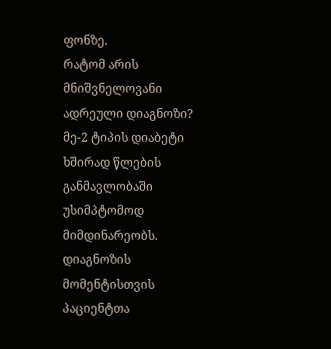ფონზე.
რატომ არის მნიშვნელოვანი ადრეული დიაგნოზი?
მე-2 ტიპის დიაბეტი ხშირად წლების განმავლობაში უსიმპტომოდ მიმდინარეობს. დიაგნოზის მომენტისთვის პაციენტთა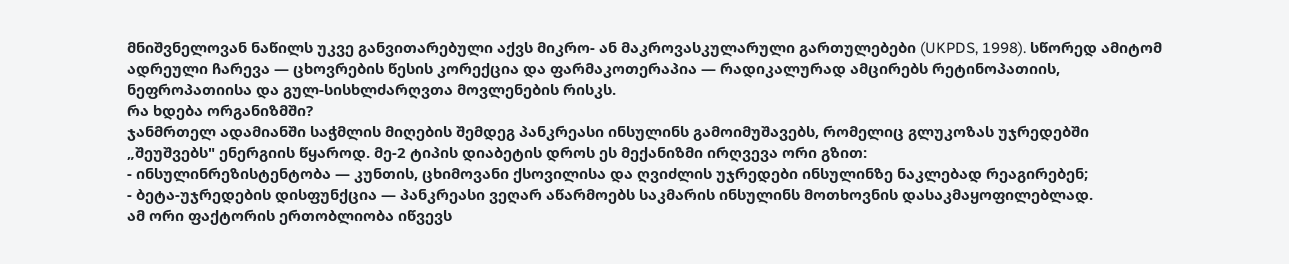მნიშვნელოვან ნაწილს უკვე განვითარებული აქვს მიკრო- ან მაკროვასკულარული გართულებები (UKPDS, 1998). სწორედ ამიტომ ადრეული ჩარევა — ცხოვრების წესის კორექცია და ფარმაკოთერაპია — რადიკალურად ამცირებს რეტინოპათიის, ნეფროპათიისა და გულ-სისხლძარღვთა მოვლენების რისკს.
რა ხდება ორგანიზმში?
ჯანმრთელ ადამიანში საჭმლის მიღების შემდეგ პანკრეასი ინსულინს გამოიმუშავებს, რომელიც გლუკოზას უჯრედებში „შეუშვებს" ენერგიის წყაროდ. მე-2 ტიპის დიაბეტის დროს ეს მექანიზმი ირღვევა ორი გზით:
- ინსულინრეზისტენტობა — კუნთის, ცხიმოვანი ქსოვილისა და ღვიძლის უჯრედები ინსულინზე ნაკლებად რეაგირებენ;
- ბეტა-უჯრედების დისფუნქცია — პანკრეასი ვეღარ აწარმოებს საკმარის ინსულინს მოთხოვნის დასაკმაყოფილებლად.
ამ ორი ფაქტორის ერთობლიობა იწვევს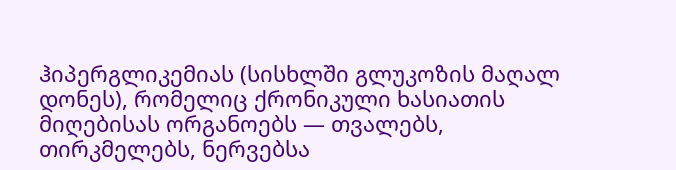ჰიპერგლიკემიას (სისხლში გლუკოზის მაღალ დონეს), რომელიც ქრონიკული ხასიათის მიღებისას ორგანოებს — თვალებს, თირკმელებს, ნერვებსა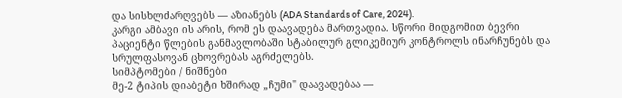და სისხლძარღვებს — აზიანებს (ADA Standards of Care, 2024).
კარგი ამბავი ის არის, რომ ეს დაავადება მართვადია. სწორი მიდგომით ბევრი პაციენტი წლების განმავლობაში სტაბილურ გლიკემიურ კონტროლს ინარჩუნებს და სრულფასოვან ცხოვრებას აგრძელებს.
სიმპტომები / ნიშნები
მე-2 ტიპის დიაბეტი ხშირად „ჩუმი" დაავადებაა —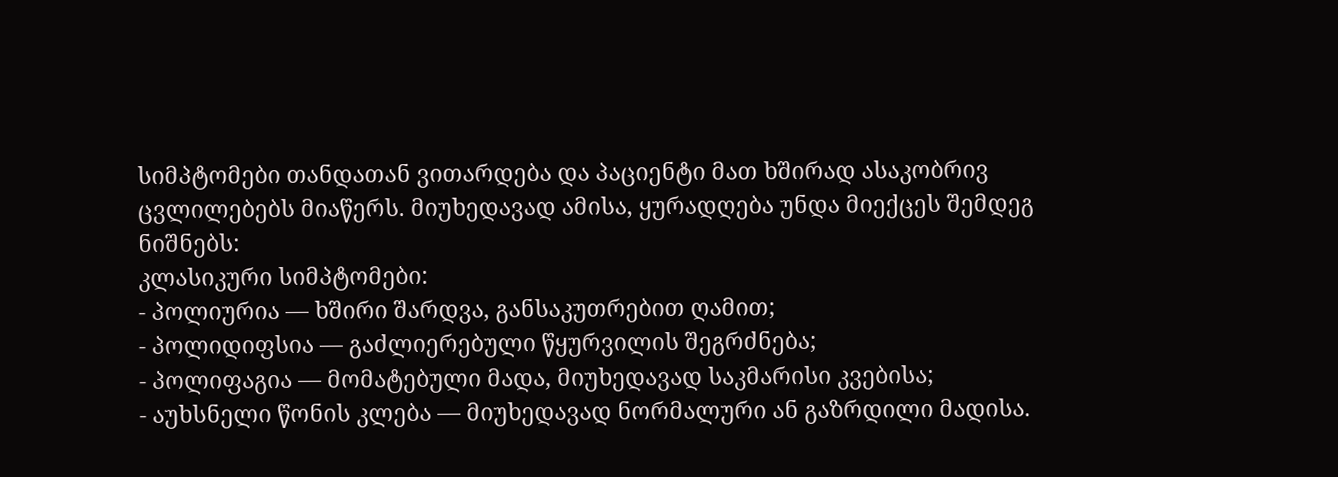სიმპტომები თანდათან ვითარდება და პაციენტი მათ ხშირად ასაკობრივ ცვლილებებს მიაწერს. მიუხედავად ამისა, ყურადღება უნდა მიექცეს შემდეგ ნიშნებს:
კლასიკური სიმპტომები:
- პოლიურია — ხშირი შარდვა, განსაკუთრებით ღამით;
- პოლიდიფსია — გაძლიერებული წყურვილის შეგრძნება;
- პოლიფაგია — მომატებული მადა, მიუხედავად საკმარისი კვებისა;
- აუხსნელი წონის კლება — მიუხედავად ნორმალური ან გაზრდილი მადისა.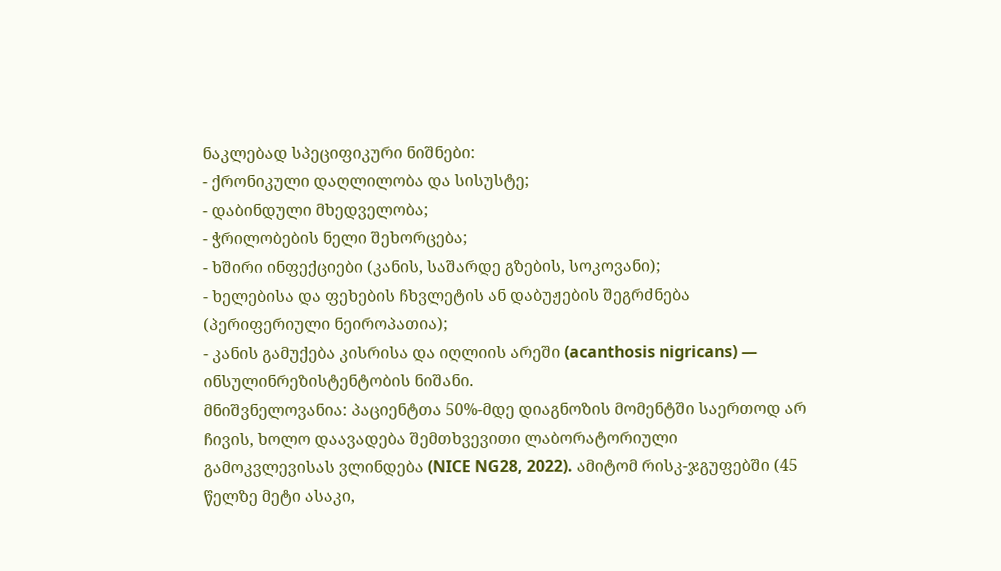ნაკლებად სპეციფიკური ნიშნები:
- ქრონიკული დაღლილობა და სისუსტე;
- დაბინდული მხედველობა;
- ჭრილობების ნელი შეხორცება;
- ხშირი ინფექციები (კანის, საშარდე გზების, სოკოვანი);
- ხელებისა და ფეხების ჩხვლეტის ან დაბუჟების შეგრძნება (პერიფერიული ნეიროპათია);
- კანის გამუქება კისრისა და იღლიის არეში (acanthosis nigricans) — ინსულინრეზისტენტობის ნიშანი.
მნიშვნელოვანია: პაციენტთა 50%-მდე დიაგნოზის მომენტში საერთოდ არ ჩივის, ხოლო დაავადება შემთხვევითი ლაბორატორიული გამოკვლევისას ვლინდება (NICE NG28, 2022). ამიტომ რისკ-ჯგუფებში (45 წელზე მეტი ასაკი,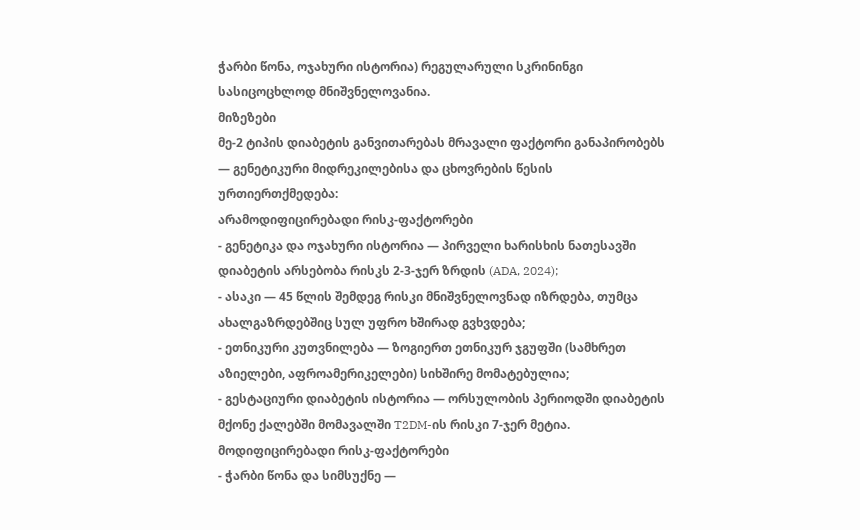ჭარბი წონა, ოჯახური ისტორია) რეგულარული სკრინინგი სასიცოცხლოდ მნიშვნელოვანია.
მიზეზები
მე-2 ტიპის დიაბეტის განვითარებას მრავალი ფაქტორი განაპირობებს — გენეტიკური მიდრეკილებისა და ცხოვრების წესის ურთიერთქმედება:
არამოდიფიცირებადი რისკ-ფაქტორები
- გენეტიკა და ოჯახური ისტორია — პირველი ხარისხის ნათესავში დიაბეტის არსებობა რისკს 2-3-ჯერ ზრდის (ADA, 2024);
- ასაკი — 45 წლის შემდეგ რისკი მნიშვნელოვნად იზრდება, თუმცა ახალგაზრდებშიც სულ უფრო ხშირად გვხვდება;
- ეთნიკური კუთვნილება — ზოგიერთ ეთნიკურ ჯგუფში (სამხრეთ აზიელები, აფროამერიკელები) სიხშირე მომატებულია;
- გესტაციური დიაბეტის ისტორია — ორსულობის პერიოდში დიაბეტის მქონე ქალებში მომავალში T2DM-ის რისკი 7-ჯერ მეტია.
მოდიფიცირებადი რისკ-ფაქტორები
- ჭარბი წონა და სიმსუქნე —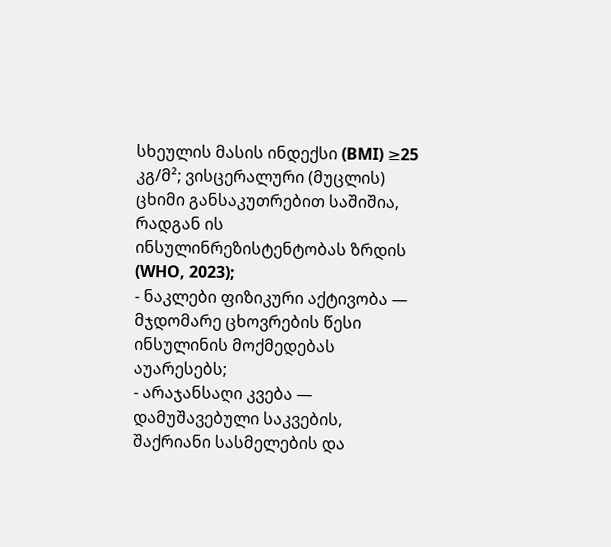სხეულის მასის ინდექსი (BMI) ≥25 კგ/მ²; ვისცერალური (მუცლის) ცხიმი განსაკუთრებით საშიშია, რადგან ის ინსულინრეზისტენტობას ზრდის (WHO, 2023);
- ნაკლები ფიზიკური აქტივობა — მჯდომარე ცხოვრების წესი ინსულინის მოქმედებას აუარესებს;
- არაჯანსაღი კვება — დამუშავებული საკვების, შაქრიანი სასმელების და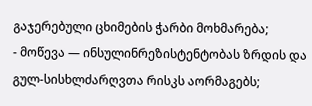გაჯერებული ცხიმების ჭარბი მოხმარება;
- მოწევა — ინსულინრეზისტენტობას ზრდის და გულ-სისხლძარღვთა რისკს აორმაგებს;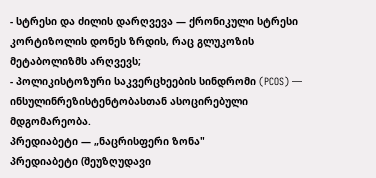- სტრესი და ძილის დარღვევა — ქრონიკული სტრესი კორტიზოლის დონეს ზრდის, რაც გლუკოზის მეტაბოლიზმს არღვევს;
- პოლიკისტოზური საკვერცხეების სინდრომი (PCOS) — ინსულინრეზისტენტობასთან ასოცირებული მდგომარეობა.
პრედიაბეტი — „ნაცრისფერი ზონა"
პრედიაბეტი (შეუზღუდავი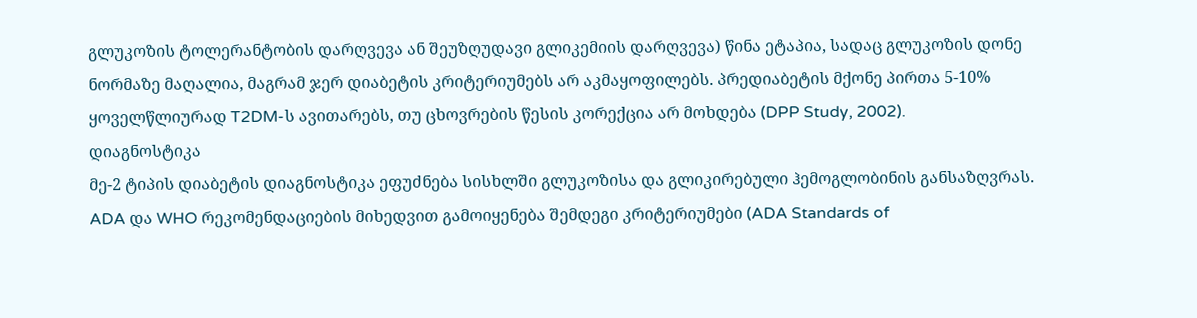გლუკოზის ტოლერანტობის დარღვევა ან შეუზღუდავი გლიკემიის დარღვევა) წინა ეტაპია, სადაც გლუკოზის დონე ნორმაზე მაღალია, მაგრამ ჯერ დიაბეტის კრიტერიუმებს არ აკმაყოფილებს. პრედიაბეტის მქონე პირთა 5-10% ყოველწლიურად T2DM-ს ავითარებს, თუ ცხოვრების წესის კორექცია არ მოხდება (DPP Study, 2002).
დიაგნოსტიკა
მე-2 ტიპის დიაბეტის დიაგნოსტიკა ეფუძნება სისხლში გლუკოზისა და გლიკირებული ჰემოგლობინის განსაზღვრას. ADA და WHO რეკომენდაციების მიხედვით გამოიყენება შემდეგი კრიტერიუმები (ADA Standards of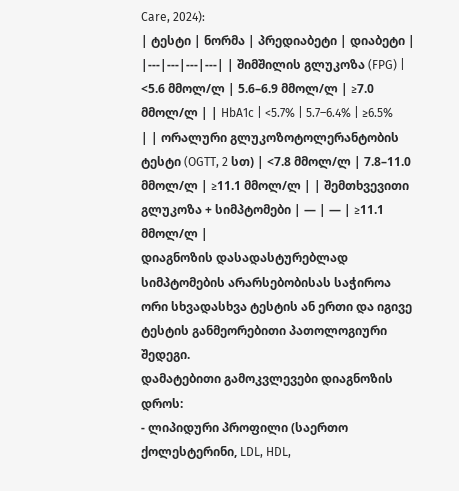Care, 2024):
| ტესტი | ნორმა | პრედიაბეტი | დიაბეტი | |---|---|---|---| | შიმშილის გლუკოზა (FPG) | <5.6 მმოლ/ლ | 5.6–6.9 მმოლ/ლ | ≥7.0 მმოლ/ლ | | HbA1c | <5.7% | 5.7–6.4% | ≥6.5% | | ორალური გლუკოზოტოლერანტობის ტესტი (OGTT, 2 სთ) | <7.8 მმოლ/ლ | 7.8–11.0 მმოლ/ლ | ≥11.1 მმოლ/ლ | | შემთხვევითი გლუკოზა + სიმპტომები | — | — | ≥11.1 მმოლ/ლ |
დიაგნოზის დასადასტურებლად სიმპტომების არარსებობისას საჭიროა ორი სხვადასხვა ტესტის ან ერთი და იგივე ტესტის განმეორებითი პათოლოგიური შედეგი.
დამატებითი გამოკვლევები დიაგნოზის დროს:
- ლიპიდური პროფილი (საერთო ქოლესტერინი, LDL, HDL,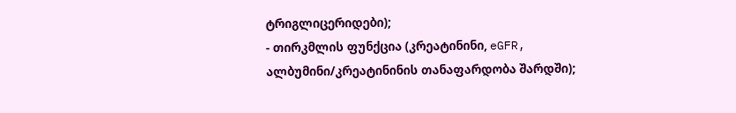ტრიგლიცერიდები);
- თირკმლის ფუნქცია (კრეატინინი, eGFR, ალბუმინი/კრეატინინის თანაფარდობა შარდში);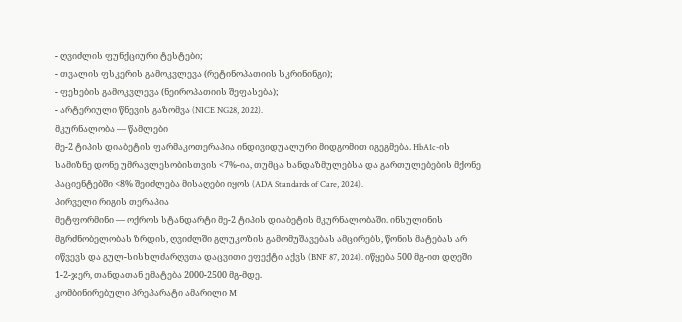- ღვიძლის ფუნქციური ტესტები;
- თვალის ფსკერის გამოკვლევა (რეტინოპათიის სკრინინგი);
- ფეხების გამოკვლევა (ნეიროპათიის შეფასება);
- არტერიული წნევის გაზომვა (NICE NG28, 2022).
მკურნალობა — წამლები
მე-2 ტიპის დიაბეტის ფარმაკოთერაპია ინდივიდუალური მიდგომით იგეგმება. HbA1c-ის სამიზნე დონე უმრავლესობისთვის <7%-ია, თუმცა ხანდაზმულებსა და გართულებების მქონე პაციენტებში <8% შეიძლება მისაღები იყოს (ADA Standards of Care, 2024).
პირველი რიგის თერაპია
მეტფორმინი — ოქროს სტანდარტი მე-2 ტიპის დიაბეტის მკურნალობაში. ინსულინის მგრძნობელობას ზრდის, ღვიძლში გლუკოზის გამომუშავებას ამცირებს, წონის მატებას არ იწვევს და გულ-სისხლძარღვთა დაცვითი ეფექტი აქვს (BNF 87, 2024). იწყება 500 მგ-ით დღეში 1-2-ჯერ, თანდათან ემატება 2000-2500 მგ-მდე.
კომბინირებული პრეპარატი ამარილი M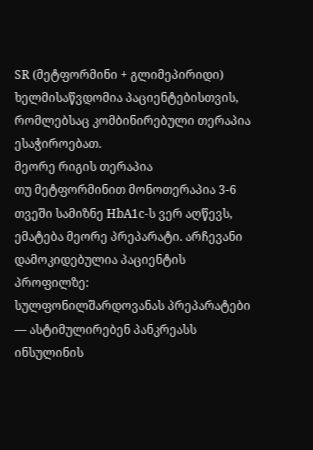SR (მეტფორმინი + გლიმეპირიდი) ხელმისაწვდომია პაციენტებისთვის, რომლებსაც კომბინირებული თერაპია ესაჭიროებათ.
მეორე რიგის თერაპია
თუ მეტფორმინით მონოთერაპია 3-6 თვეში სამიზნე HbA1c-ს ვერ აღწევს, ემატება მეორე პრეპარატი. არჩევანი დამოკიდებულია პაციენტის პროფილზე:
სულფონილშარდოვანას პრეპარატები — ასტიმულირებენ პანკრეასს ინსულინის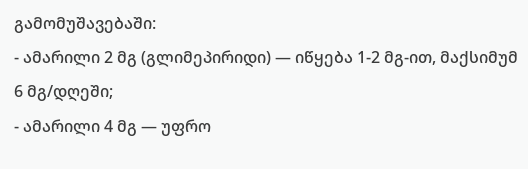გამომუშავებაში:
- ამარილი 2 მგ (გლიმეპირიდი) — იწყება 1-2 მგ-ით, მაქსიმუმ 6 მგ/დღეში;
- ამარილი 4 მგ — უფრო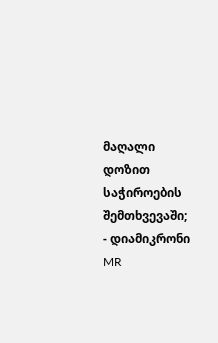მაღალი დოზით საჭიროების შემთხვევაში;
- დიამიკრონი MR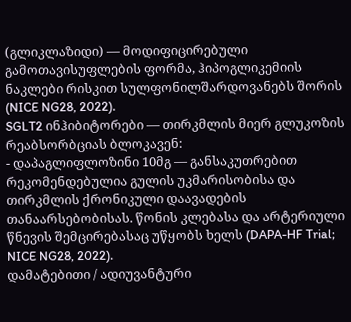(გლიკლაზიდი) — მოდიფიცირებული გამოთავისუფლების ფორმა, ჰიპოგლიკემიის ნაკლები რისკით სულფონილშარდოვანებს შორის (NICE NG28, 2022).
SGLT2 ინჰიბიტორები — თირკმლის მიერ გლუკოზის რეაბსორბციას ბლოკავენ:
- დაპაგლიფლოზინი 10მგ — განსაკუთრებით რეკომენდებულია გულის უკმარისობისა და თირკმლის ქრონიკული დაავადების თანაარსებობისას. წონის კლებასა და არტერიული წნევის შემცირებასაც უწყობს ხელს (DAPA-HF Trial; NICE NG28, 2022).
დამატებითი / ადიუვანტური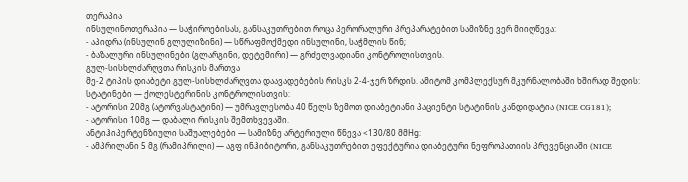თერაპია
ინსულინოთერაპია — საჭიროებისას, განსაკუთრებით როცა პერორალური პრეპარატებით სამიზნე ვერ მიიღწევა:
- აპიდრა (ინსულინ გლულიზინი) — სწრაფმოქმედი ინსულინი, საჭმლის წინ;
- ბაზალური ინსულინები (გლარგინი, დეტემირი) — გრძელვადიანი კონტროლისთვის.
გულ-სისხლძარღვთა რისკის მართვა
მე-2 ტიპის დიაბეტი გულ-სისხლძარღვთა დაავადებების რისკს 2-4-ჯერ ზრდის. ამიტომ კომპლექსურ მკურნალობაში ხშირად შედის:
სტატინები — ქოლესტერინის კონტროლისთვის:
- ატორისი 20მგ (ატორვასტატინი) — უმრავლესობა 40 წელს ზემოთ დიაბეტიანი პაციენტი სტატინის კანდიდატია (NICE CG181);
- ატორისი 10მგ — დაბალი რისკის შემთხვევაში.
ანტიჰიპერტენზიული საშუალებები — სამიზნე არტერიული წნევა <130/80 მმHg:
- ამპრილანი 5 მგ (რამიპრილი) — აგფ ინჰიბიტორი, განსაკუთრებით ეფექტურია დიაბეტური ნეფროპათიის პრევენციაში (NICE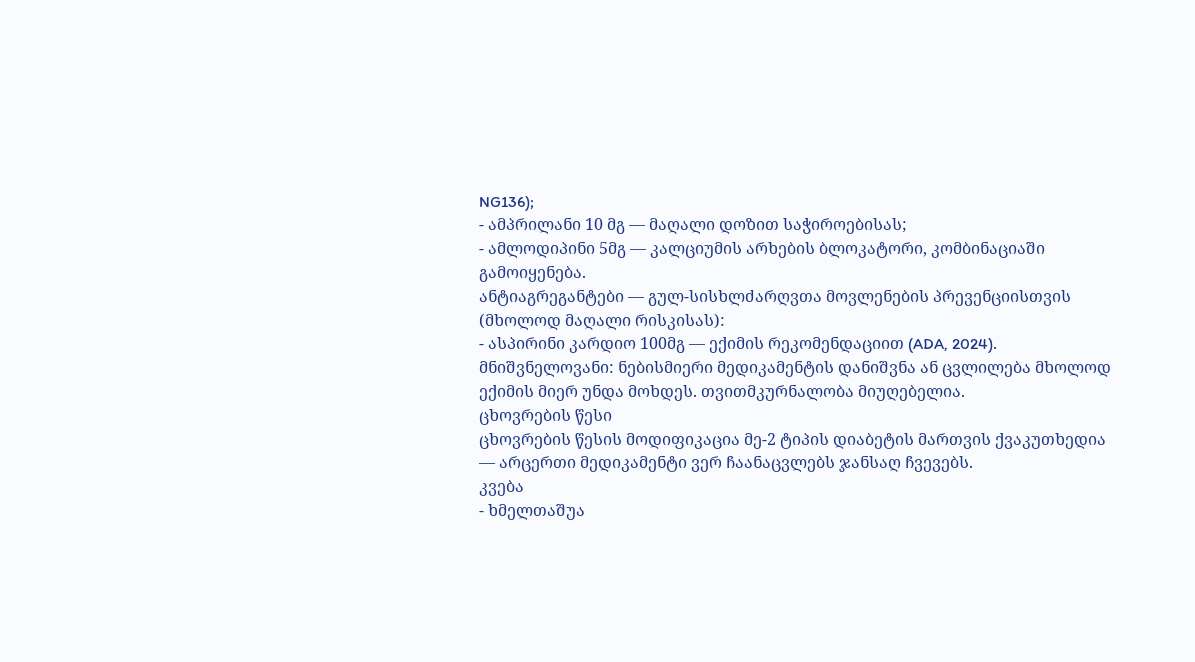NG136);
- ამპრილანი 10 მგ — მაღალი დოზით საჭიროებისას;
- ამლოდიპინი 5მგ — კალციუმის არხების ბლოკატორი, კომბინაციაში გამოიყენება.
ანტიაგრეგანტები — გულ-სისხლძარღვთა მოვლენების პრევენციისთვის (მხოლოდ მაღალი რისკისას):
- ასპირინი კარდიო 100მგ — ექიმის რეკომენდაციით (ADA, 2024).
მნიშვნელოვანი: ნებისმიერი მედიკამენტის დანიშვნა ან ცვლილება მხოლოდ ექიმის მიერ უნდა მოხდეს. თვითმკურნალობა მიუღებელია.
ცხოვრების წესი
ცხოვრების წესის მოდიფიკაცია მე-2 ტიპის დიაბეტის მართვის ქვაკუთხედია — არცერთი მედიკამენტი ვერ ჩაანაცვლებს ჯანსაღ ჩვევებს.
კვება
- ხმელთაშუა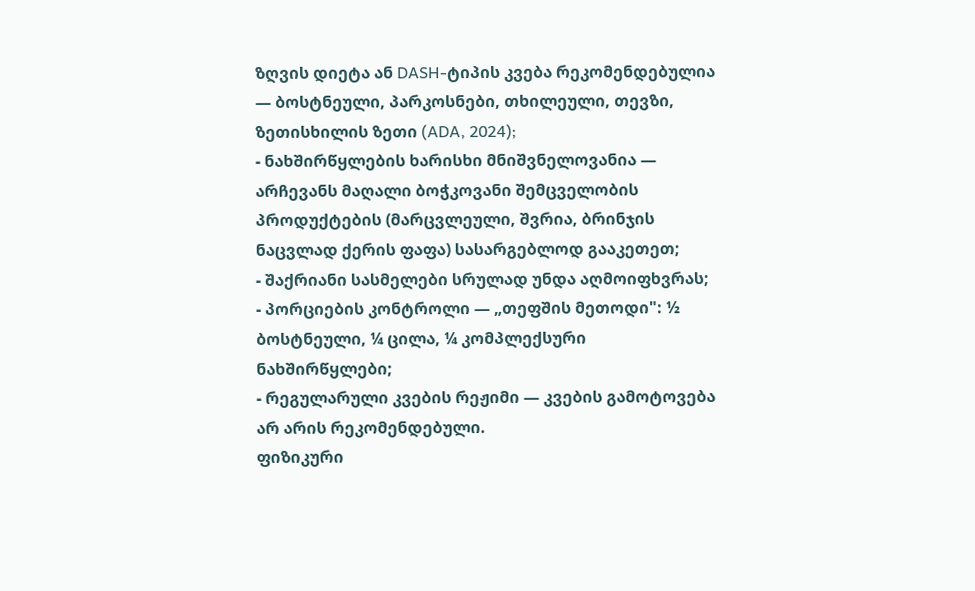ზღვის დიეტა ან DASH-ტიპის კვება რეკომენდებულია — ბოსტნეული, პარკოსნები, თხილეული, თევზი, ზეთისხილის ზეთი (ADA, 2024);
- ნახშირწყლების ხარისხი მნიშვნელოვანია — არჩევანს მაღალი ბოჭკოვანი შემცველობის პროდუქტების (მარცვლეული, შვრია, ბრინჯის ნაცვლად ქერის ფაფა) სასარგებლოდ გააკეთეთ;
- შაქრიანი სასმელები სრულად უნდა აღმოიფხვრას;
- პორციების კონტროლი — „თეფშის მეთოდი": ½ ბოსტნეული, ¼ ცილა, ¼ კომპლექსური ნახშირწყლები;
- რეგულარული კვების რეჟიმი — კვების გამოტოვება არ არის რეკომენდებული.
ფიზიკური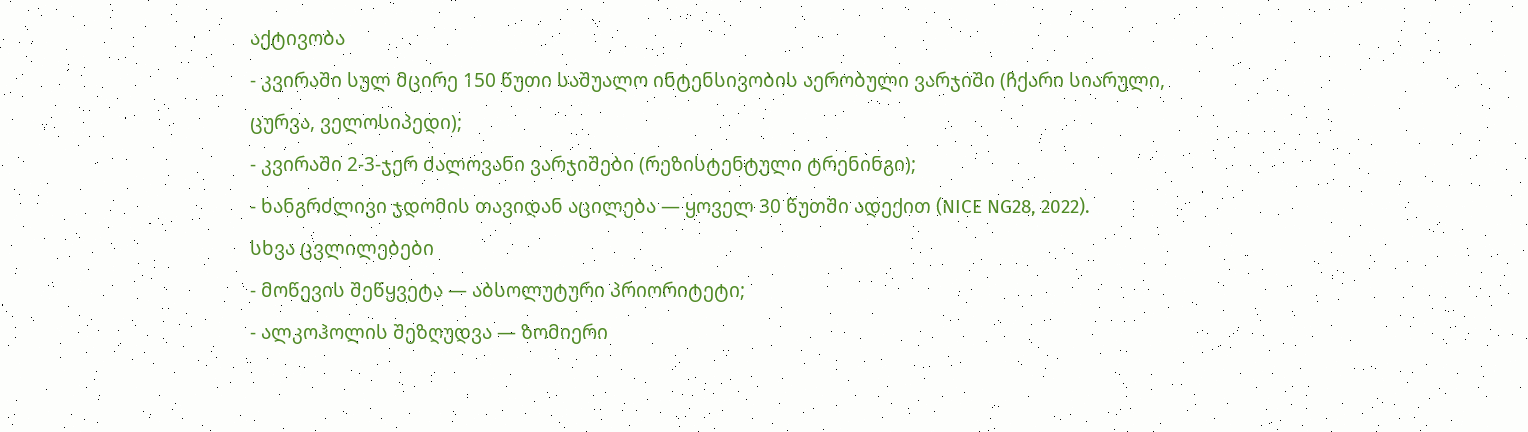აქტივობა
- კვირაში სულ მცირე 150 წუთი საშუალო ინტენსივობის აერობული ვარჯიში (ჩქარი სიარული, ცურვა, ველოსიპედი);
- კვირაში 2-3-ჯერ ძალოვანი ვარჯიშები (რეზისტენტული ტრენინგი);
- ხანგრძლივი ჯდომის თავიდან აცილება — ყოველ 30 წუთში ადექით (NICE NG28, 2022).
სხვა ცვლილებები
- მოწევის შეწყვეტა — აბსოლუტური პრიორიტეტი;
- ალკოჰოლის შეზღუდვა — ზომიერი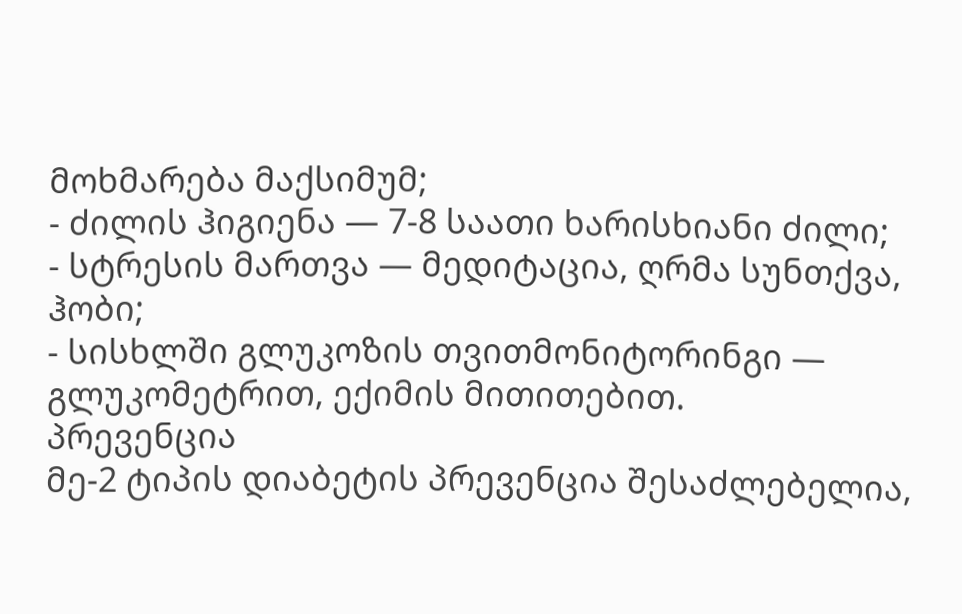მოხმარება მაქსიმუმ;
- ძილის ჰიგიენა — 7-8 საათი ხარისხიანი ძილი;
- სტრესის მართვა — მედიტაცია, ღრმა სუნთქვა, ჰობი;
- სისხლში გლუკოზის თვითმონიტორინგი — გლუკომეტრით, ექიმის მითითებით.
პრევენცია
მე-2 ტიპის დიაბეტის პრევენცია შესაძლებელია,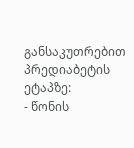განსაკუთრებით პრედიაბეტის ეტაპზე:
- წონის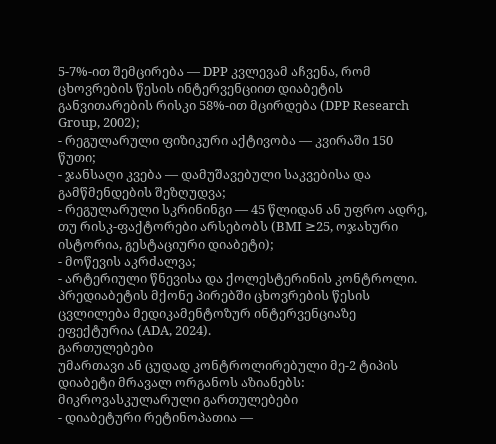5-7%-ით შემცირება — DPP კვლევამ აჩვენა, რომ ცხოვრების წესის ინტერვენციით დიაბეტის განვითარების რისკი 58%-ით მცირდება (DPP Research Group, 2002);
- რეგულარული ფიზიკური აქტივობა — კვირაში 150 წუთი;
- ჯანსაღი კვება — დამუშავებული საკვებისა და გამწმენდების შეზღუდვა;
- რეგულარული სკრინინგი — 45 წლიდან ან უფრო ადრე, თუ რისკ-ფაქტორები არსებობს (BMI ≥25, ოჯახური ისტორია, გესტაციური დიაბეტი);
- მოწევის აკრძალვა;
- არტერიული წნევისა და ქოლესტერინის კონტროლი.
პრედიაბეტის მქონე პირებში ცხოვრების წესის ცვლილება მედიკამენტოზურ ინტერვენციაზე ეფექტურია (ADA, 2024).
გართულებები
უმართავი ან ცუდად კონტროლირებული მე-2 ტიპის დიაბეტი მრავალ ორგანოს აზიანებს:
მიკროვასკულარული გართულებები
- დიაბეტური რეტინოპათია —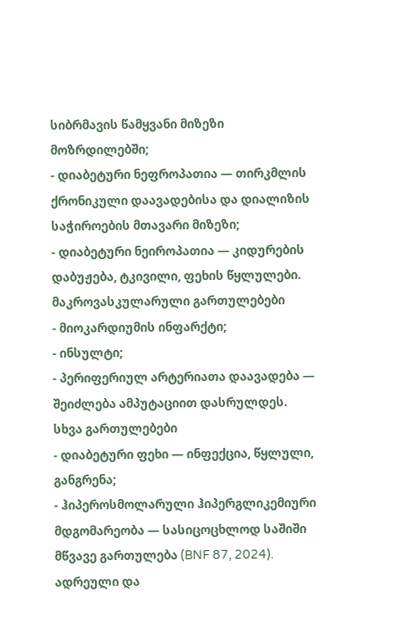სიბრმავის წამყვანი მიზეზი მოზრდილებში;
- დიაბეტური ნეფროპათია — თირკმლის ქრონიკული დაავადებისა და დიალიზის საჭიროების მთავარი მიზეზი;
- დიაბეტური ნეიროპათია — კიდურების დაბუჟება, ტკივილი, ფეხის წყლულები.
მაკროვასკულარული გართულებები
- მიოკარდიუმის ინფარქტი;
- ინსულტი;
- პერიფერიულ არტერიათა დაავადება — შეიძლება ამპუტაციით დასრულდეს.
სხვა გართულებები
- დიაბეტური ფეხი — ინფექცია, წყლული, განგრენა;
- ჰიპეროსმოლარული ჰიპერგლიკემიური მდგომარეობა — სასიცოცხლოდ საშიში მწვავე გართულება (BNF 87, 2024).
ადრეული და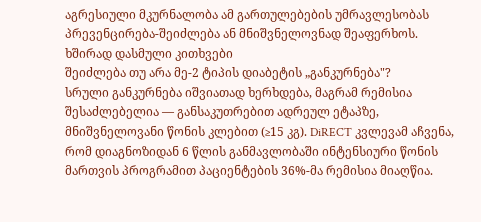აგრესიული მკურნალობა ამ გართულებების უმრავლესობას პრევენცირება-შეიძლება ან მნიშვნელოვნად შეაფერხოს.
ხშირად დასმული კითხვები
შეიძლება თუ არა მე-2 ტიპის დიაბეტის „განკურნება"?
სრული განკურნება იშვიათად ხერხდება, მაგრამ რემისია შესაძლებელია — განსაკუთრებით ადრეულ ეტაპზე, მნიშვნელოვანი წონის კლებით (≥15 კგ). DiRECT კვლევამ აჩვენა, რომ დიაგნოზიდან 6 წლის განმავლობაში ინტენსიური წონის მართვის პროგრამით პაციენტების 36%-მა რემისია მიაღწია.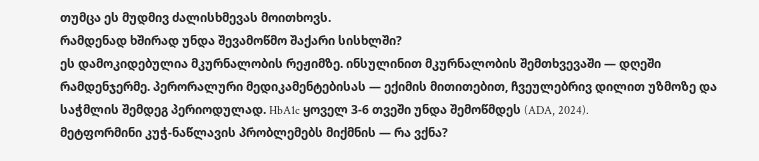თუმცა ეს მუდმივ ძალისხმევას მოითხოვს.
რამდენად ხშირად უნდა შევამოწმო შაქარი სისხლში?
ეს დამოკიდებულია მკურნალობის რეჟიმზე. ინსულინით მკურნალობის შემთხვევაში — დღეში რამდენჯერმე. პერორალური მედიკამენტებისას — ექიმის მითითებით, ჩვეულებრივ დილით უზმოზე და საჭმლის შემდეგ პერიოდულად. HbA1c ყოველ 3-6 თვეში უნდა შემოწმდეს (ADA, 2024).
მეტფორმინი კუჭ-ნაწლავის პრობლემებს მიქმნის — რა ვქნა?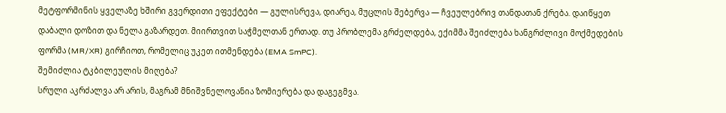მეტფორმინის ყველაზე ხშირი გვერდითი ეფექტები — გულისრევა, დიარეა, მუცლის შებერვა — ჩვეულებრივ თანდათან ქრება. დაიწყეთ დაბალი დოზით და ნელა გაზარდეთ. მიირთვით საჭმელთან ერთად. თუ პრობლემა გრძელდება, ექიმმა შეიძლება ხანგრძლივი მოქმედების ფორმა (MR/XR) გირჩიოთ, რომელიც უკეთ ითმენდება (EMA SmPC).
შემიძლია ტკბილეულის მიღება?
სრული აკრძალვა არ არის, მაგრამ მნიშვნელოვანია ზომიერება და დაგეგმვა.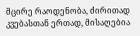მცირე რაოდენობა, ძირითად კვებასთან ერთად, მისაღებია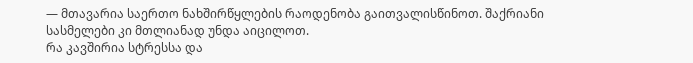— მთავარია საერთო ნახშირწყლების რაოდენობა გაითვალისწინოთ. შაქრიანი სასმელები კი მთლიანად უნდა აიცილოთ.
რა კავშირია სტრესსა და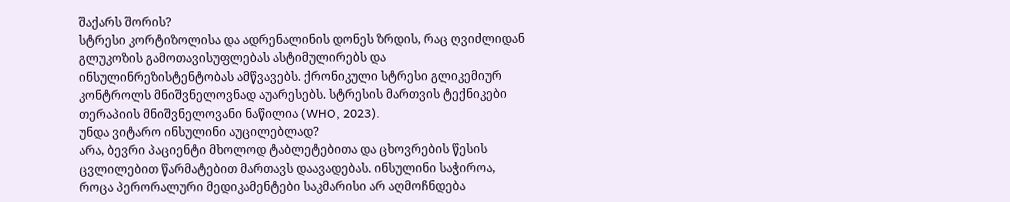შაქარს შორის?
სტრესი კორტიზოლისა და ადრენალინის დონეს ზრდის, რაც ღვიძლიდან გლუკოზის გამოთავისუფლებას ასტიმულირებს და ინსულინრეზისტენტობას ამწვავებს. ქრონიკული სტრესი გლიკემიურ კონტროლს მნიშვნელოვნად აუარესებს. სტრესის მართვის ტექნიკები თერაპიის მნიშვნელოვანი ნაწილია (WHO, 2023).
უნდა ვიტარო ინსულინი აუცილებლად?
არა, ბევრი პაციენტი მხოლოდ ტაბლეტებითა და ცხოვრების წესის ცვლილებით წარმატებით მართავს დაავადებას. ინსულინი საჭიროა, როცა პერორალური მედიკამენტები საკმარისი არ აღმოჩნდება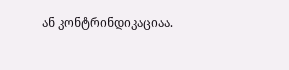ან კონტრინდიკაციაა.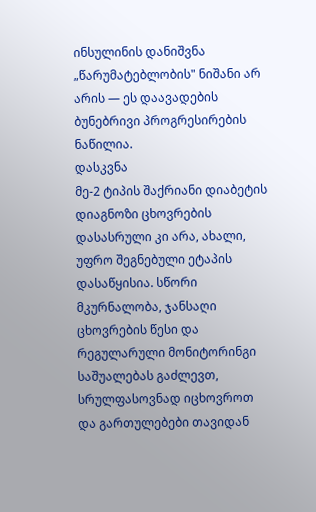ინსულინის დანიშვნა „წარუმატებლობის" ნიშანი არ არის — ეს დაავადების ბუნებრივი პროგრესირების ნაწილია.
დასკვნა
მე-2 ტიპის შაქრიანი დიაბეტის დიაგნოზი ცხოვრების დასასრული კი არა, ახალი, უფრო შეგნებული ეტაპის დასაწყისია. სწორი მკურნალობა, ჯანსაღი ცხოვრების წესი და რეგულარული მონიტორინგი საშუალებას გაძლევთ, სრულფასოვნად იცხოვროთ და გართულებები თავიდან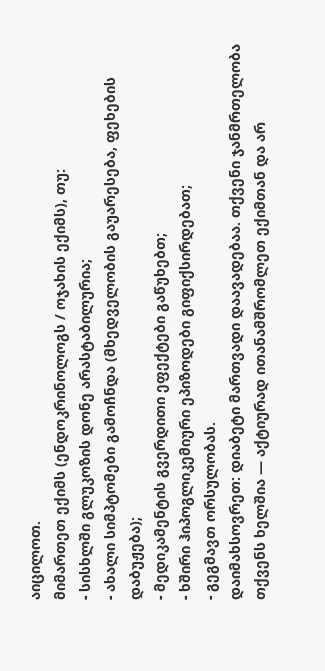აიცილოთ.
მიმართეთ ექიმს (ენდოკრინოლოგს / ოჯახის ექიმს), თუ:
- სისხლში გლუკოზის დონე არასტაბილურია;
- ახალი სიმპტომები გამოჩნდა (მხედველობის გაუარესება, ფეხების დაბუჟება);
- მედიკამენტის გვერდითი ეფექტები გაწუხებთ;
- ხშირი ჰიპოგლიკემიური ეპიზოდები გიფიქსირდებათ;
- გეგმავთ ორსულობას.
დაიმახსოვრეთ: დიაბეტი მართვადი დაავადებაა. თქვენი ჯანმრთელობა თქვენს ხელშია — აქტიურად ითანამშრომლეთ ექიმთან და არ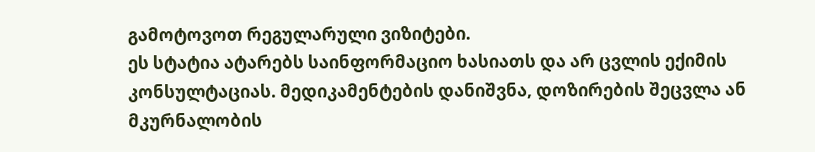გამოტოვოთ რეგულარული ვიზიტები.
ეს სტატია ატარებს საინფორმაციო ხასიათს და არ ცვლის ექიმის კონსულტაციას. მედიკამენტების დანიშვნა, დოზირების შეცვლა ან მკურნალობის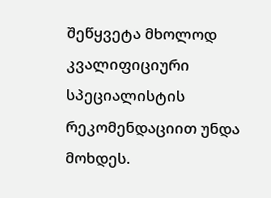შეწყვეტა მხოლოდ კვალიფიციური სპეციალისტის რეკომენდაციით უნდა მოხდეს.